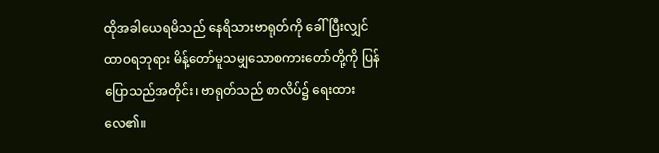ထိုအခါယေရမိသည် နေရိသားဗာရုတ်ကို ခေါ်ပြီးလျှင် ထာဝရဘုရား မိန့်တော်မူသမျှသောစကားတော်တို့ကို ပြန်ပြောသည်အတိုင်း၊ ဗာရုတ်သည် စာလိပ်၌ ရေးထားလေ၏။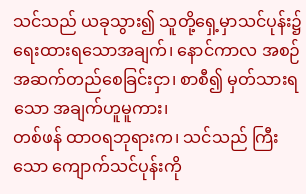သင်သည် ယခုသွား၍ သူတို့ရှေ့မှာသင်ပုန်း၌ ရေးထားရသောအချက်၊ နောင်ကာလ အစဉ်အဆက်တည်စေခြင်းငှာ၊ စာစီ၍ မှတ်သားရသော အချက်ဟူမူကား၊
တစ်ဖန် ထာဝရဘုရားက၊ သင်သည် ကြီးသော ကျောက်သင်ပုန်းကို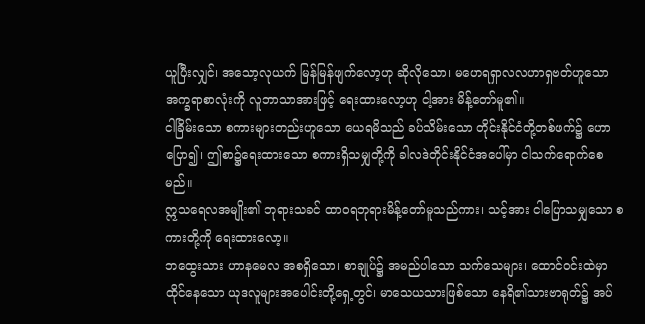ယူပြီးလျှင်၊ အသော့လုယက် မြန်မြန်ဖျက်လော့ဟု ဆိုလိုသော၊ မဟေရရှာလလဟာရှဗတ်ဟူသော အက္ခရာစာလုံးကို လူဘာသာအားဖြင့် ရေးထားလော့ဟု ငါ့အား မိန့်တော်မူ၏။
ငါခြိမ်းသော စကားများတည်းဟူသော ယေရမိသည် ခပ်သိမ်းသော တိုင်းနိုင်ငံတို့တစ်ဖက်၌ ဟောပြော၍၊ ဤစာ၌ရေးထားသော စကားရှိသမျှတို့ကို ခါလဒဲတိုင်းနိုင်ငံအပေါ်မှာ ငါသက်ရောက်စေမည်။
ဣသရေလအမျိုး၏ ဘုရားသခင် ထာဝရဘုရားမိန့်တော်မူသည်ကား၊ သင့်အား ငါပြောသမျှသော စကားတို့ကို ရေးထားလော့။
ဘထွေးသား ဟာနမေလ အစရှိသော၊ စာချုပ်၌ အမည်ပါသော သက်သေများ၊ ထောင်ဝင်းထဲမှာ ထိုင်နေသော ယုဒလူများအပေါင်းတို့ရှေ့တွင်၊ မာသေယသားဖြစ်သော နေရိ၏သားဗာရုတ်၌ အပ်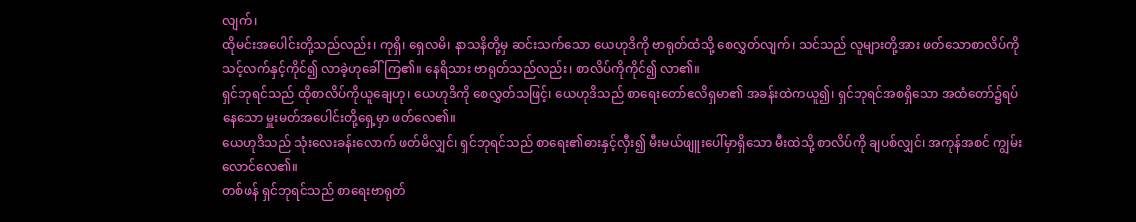လျက်၊
ထိုမင်းအပေါင်းတို့သည်လည်း၊ ကုရှိ၊ ရှေလမိ၊ နာသနိတို့မှ ဆင်းသက်သော ယေဟုဒိကို ဗာရုတ်ထံသို့ စေလွှတ်လျက်၊ သင်သည် လူများတို့အား ဖတ်သောစာလိပ်ကို သင့်လက်နှင့်ကိုင်၍ လာခဲ့ဟုခေါ်ကြ၏။ နေရိသား ဗာရုတ်သည်လည်း၊ စာလိပ်ကိုကိုင်၍ လာ၏။
ရှင်ဘုရင်သည် ထိုစာလိပ်ကိုယူချေဟု၊ ယေဟုဒိကို စေလွှတ်သဖြင့်၊ ယေဟုဒိသည် စာရေးတော်ဧလိရှမာ၏ အခန်းထဲကယူ၍၊ ရှင်ဘုရင်အစရှိသော အထံတော်၌ရပ်နေသော မှူးမတ်အပေါင်းတို့ရှေ့မှာ ဖတ်လေ၏။
ယေဟုဒိသည် သုံးလေးခန်းလောက် ဖတ်မိလျှင်၊ ရှင်ဘုရင်သည် စာရေး၏ဓားနှင့်လှီး၍ မီးမယ်ဖျူးပေါ်မှာရှိသော မီးထဲသို့ စာလိပ်ကို ချပစ်လျှင်၊ အကုန်အစင် ကျွမ်းလောင်လေ၏။
တစ်ဖန် ရှင်ဘုရင်သည် စာရေးဗာရုတ်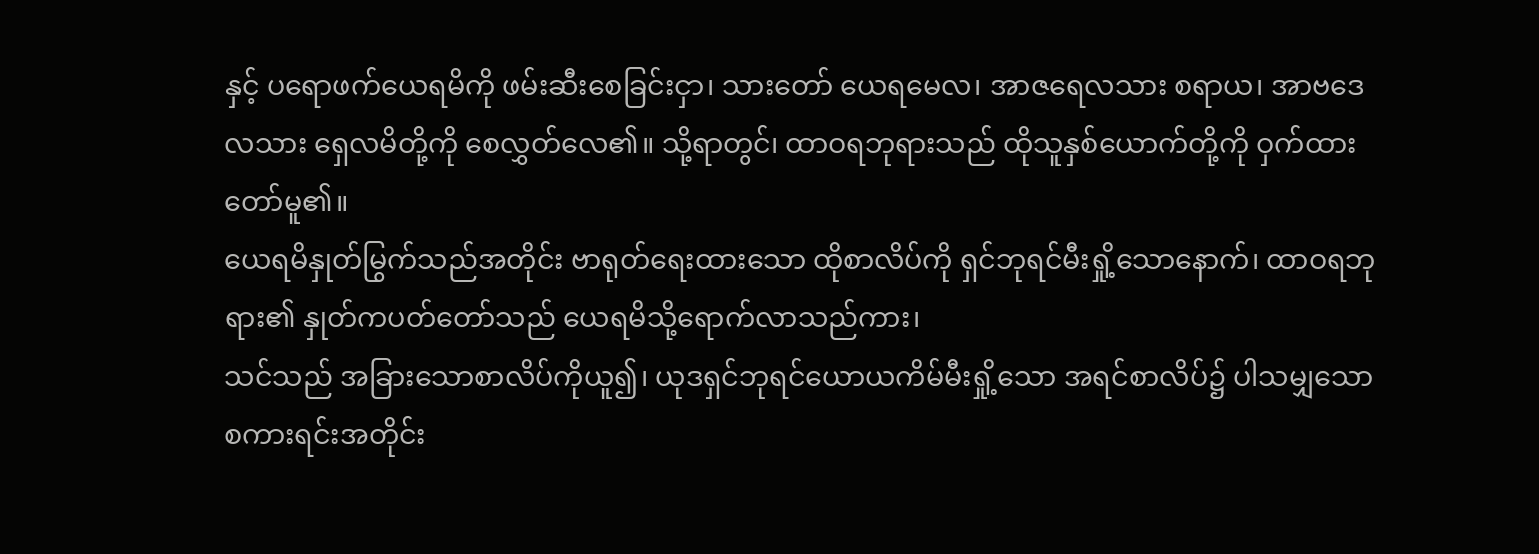နှင့် ပရောဖက်ယေရမိကို ဖမ်းဆီးစေခြင်းငှာ၊ သားတော် ယေရမေလ၊ အာဇရေလသား စရာယ၊ အာဗဒေလသား ရှေလမိတို့ကို စေလွှတ်လေ၏။ သို့ရာတွင်၊ ထာဝရဘုရားသည် ထိုသူနှစ်ယောက်တို့ကို ဝှက်ထားတော်မူ၏။
ယေရမိနှုတ်မြွက်သည်အတိုင်း ဗာရုတ်ရေးထားသော ထိုစာလိပ်ကို ရှင်ဘုရင်မီးရှို့သောနောက်၊ ထာဝရဘုရား၏ နှုတ်ကပတ်တော်သည် ယေရမိသို့ရောက်လာသည်ကား၊
သင်သည် အခြားသောစာလိပ်ကိုယူ၍၊ ယုဒရှင်ဘုရင်ယောယကိမ်မီးရှို့သော အရင်စာလိပ်၌ ပါသမျှသော စကားရင်းအတိုင်း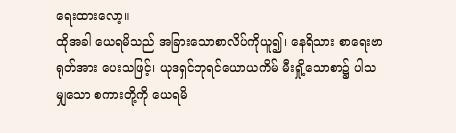ရေးထားလော့။
ထိုအခါ ယေရမိသည် အခြားသောစာလိပ်ကိုယူ၍၊ နေရိသား စာရေးဗာရုတ်အား ပေးသဖြင့်၊ ယုဒရှင်ဘုရင်ယောယကိမ် မီးရှို့သောစာ၌ ပါသမျှသော စကားတို့ကို ယေရမိ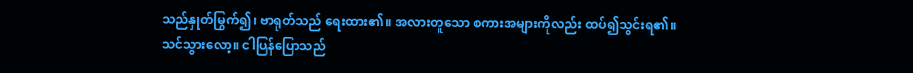သည်နှုတ်မြွက်၍၊ ဗာရုတ်သည် ရေးထား၏။ အလားတူသော စကားအများကိုလည်း ထပ်၍သွင်းရ၏။
သင်သွားလော့။ ငါပြန်ပြောသည်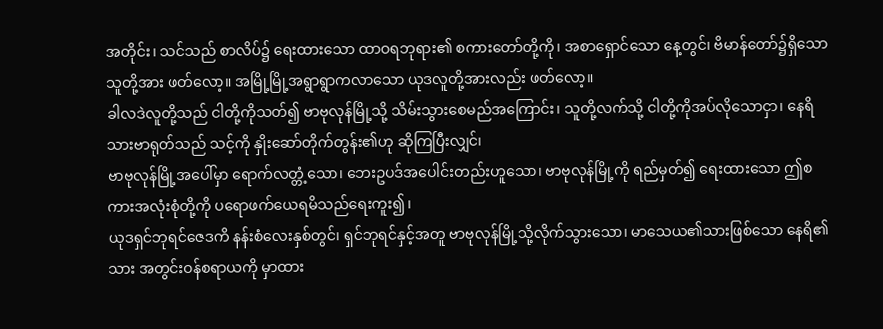အတိုင်း၊ သင်သည် စာလိပ်၌ ရေးထားသော ထာဝရဘုရား၏ စကားတော်တို့ကို၊ အစာရှောင်သော နေ့တွင်၊ ဗိမာန်တော်၌ရှိသော သူတို့အား ဖတ်လော့။ အမြို့မြို့အရွာရွာကလာသော ယုဒလူတို့အားလည်း ဖတ်လော့။
ခါလဒဲလူတို့သည် ငါတို့ကိုသတ်၍ ဗာဗုလုန်မြို့သို့ သိမ်းသွားစေမည်အကြောင်း၊ သူတို့လက်သို့ ငါတို့ကိုအပ်လိုသောငှာ၊ နေရိသားဗာရုတ်သည် သင့်ကို နှိုးဆော်တိုက်တွန်း၏ဟု ဆိုကြပြီးလျှင်၊
ဗာဗုလုန်မြို့အပေါ်မှာ ရောက်လတ္တံ့သော၊ ဘေးဥပဒ်အပေါင်းတည်းဟူသော၊ ဗာဗုလုန်မြို့ကို ရည်မှတ်၍ ရေးထားသော ဤစကားအလုံးစုံတို့ကို ပရောဖက်ယေရမိသည်ရေးကူး၍၊
ယုဒရှင်ဘုရင်ဇေဒကိ နန်းစံလေးနှစ်တွင်၊ ရှင်ဘုရင်နှင့်အတူ ဗာဗုလုန်မြို့သို့လိုက်သွားသော၊ မာသေယ၏သားဖြစ်သော နေရိ၏သား အတွင်းဝန်စရာယကို မှာထား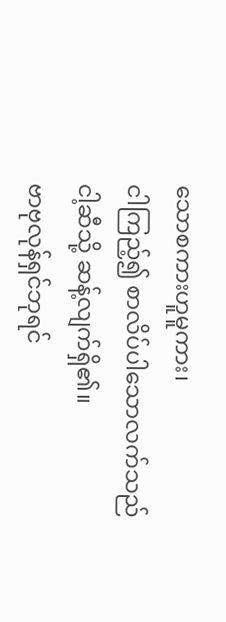သောစကားဟူမူကား၊
ငါကြည့်၍ စာလိပ်ပါသောလက်သည် ငါ့ဆီသို့ ဆန့်လျက်ရှိ၏။
ဗာဗုလုန်ရှင်ဘုရင်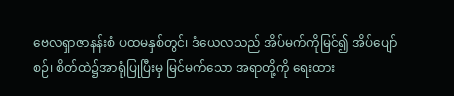ဗေလရှာဇာနန်းစံ ပထမနှစ်တွင်၊ ဒံယေလသည် အိပ်မက်ကိုမြင်၍ အိပ်ပျော်စဉ်၊ စိတ်ထဲ၌အာရုံပြုပြီးမှ မြင်မက်သော အရာတို့ကို ရေးထား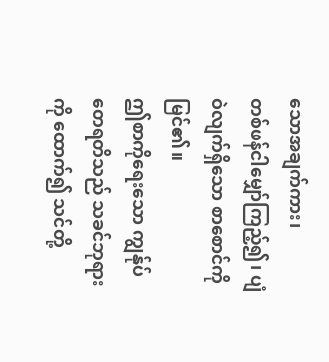သောအချက်ကား၊
တစ်ဖန်ငါမျှော်ကြည့်၍၊ ပျံဝဲလျက်ရှိသော စာစောင်ကို မြင်၏။
ဤစာကိုရေးသော ကျွန်ုပ်တေရတိသည် သခင်ဘုရားကို ထောက်၍ သင်တို့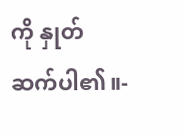ကို နှုတ်ဆက်ပါ၏။-